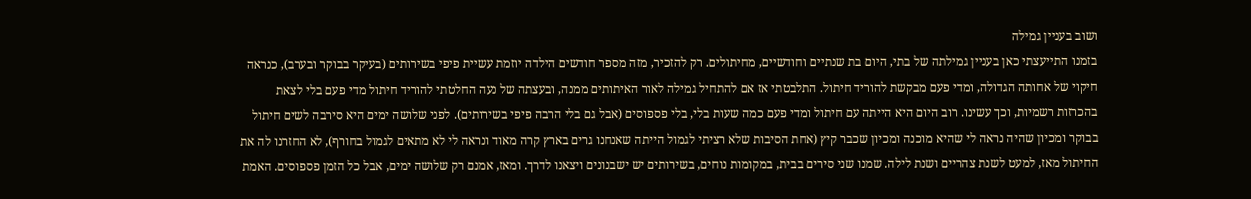ושוב בעניין גמילה
בזמנו התייעצתי כאן בעניין גמילתה של בתי, היום בת שנתיים וחודשיים, מחיתולים. רק להזכיר, מזה מספר חודשים הילדה יוזמת עשיית פיפי בשירותים (בעיקר בבוקר ובערב), כנראה חיקוי של אחותה הגדולה, ומדי פעם מבקשת להוריד חיתול. התלבטתי אז אם להתחיל גמילה לאור האיתותים ממנה, ובעצתה של נעה החלטתי להוריד חיתול מדי פעם בלי לצאת בהכרזות רשמיות, וכך עשינו. רוב היום היא הייתה עם חיתול ומדי פעם כמה שעות בלי, בלי פספוסים (אבל גם בלי הרבה פיפי בשירותים). לפני שלושה ימים היא סירבה לשים חיתול בבוקר ומכיון שהיה נראה לי שהיא מוכנה ומכיון שכבר קיץ (אחת הסיבות שלא רציתי לגמול הייתה שאנחנו גרים בארץ קרה מאוד ונראה לי לא מתאים לגמול בחורף), לא החזרנו לה את החיתול מאז, למעט לשנת צהריים ושנת לילה. שמנו שני סירים בבית, במקומות נוחים, בשירותים יש ישבנונים ויצאנו לדרך. ומאז, אמנם רק שלושה ימים, אבל כל הזמן פספוסים. האמת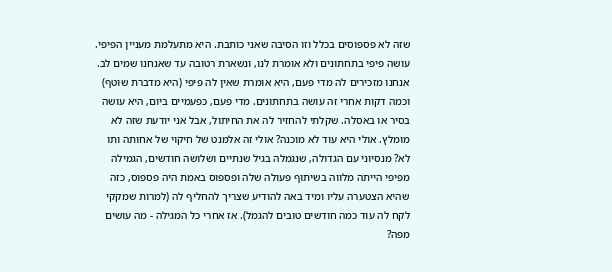שזה לא פספוסים בכלל וזו הסיבה שאני כותבת. היא מתעלמת מעניין הפיפי. עושה פיפי בתחתונים ולא אומרת לנו, ונשארת רטובה עד שאנחנו שמים לב. אנחנו מזכירים לה מדי פעם, היא אומרת שאין לה פיפי (היא מדברת שוטף) וכמה דקות אחרי זה עושה בתחתונים. מדי פעם, כפעמיים ביום, היא עושה בסיר או באסלה. שקלתי להחזיר לה את החיתול, אבל אני יודעת שזה לא מומלץ. אולי היא עוד לא מוכנה? אולי זה אלמנט של חיקוי של אחותה ותו לא? מנסיוני עם הגדולה, שנגמלה בגיל שנתיים ושלושה חודשים, הגמילה מפיפי הייתה מלווה בשיתוף פעולה שלה ופספוס באמת היה פספוס, כזה שהיא הצטערה עליו ומיד באה להודיע שצריך להחליף לה (למרות שמקקי לקח לה עוד כמה חודשים טובים להגמל). אז אחרי כל המגילה - מה עושים מפה?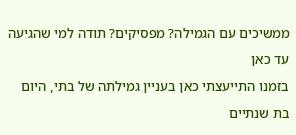ממשיכים עם הגמילה? מפסיקים? תודה למי שהגיעה עד כאן
בזמנו התייעצתי כאן בעניין גמילתה של בתי, היום בת שנתיים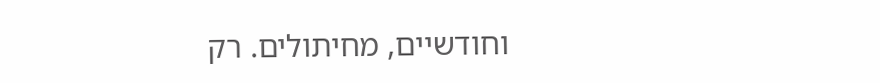וחודשיים, מחיתולים. רק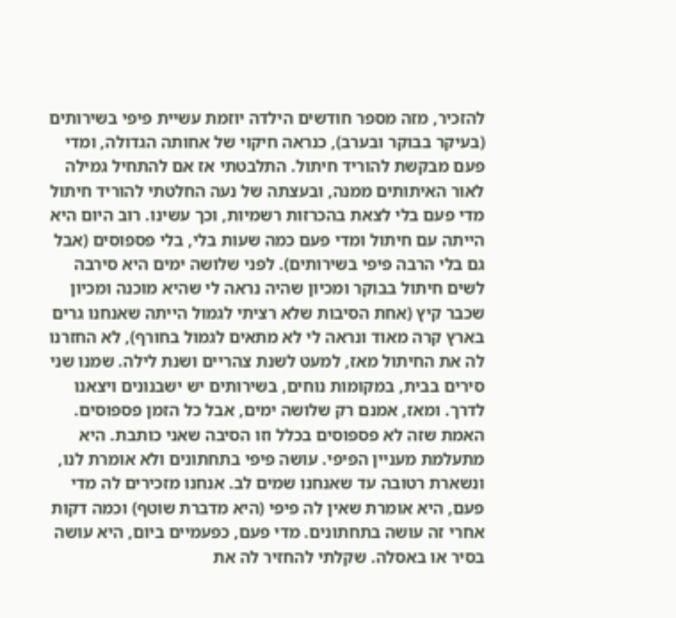להזכיר, מזה מספר חודשים הילדה יוזמת עשיית פיפי בשירותים (בעיקר בבוקר ובערב), כנראה חיקוי של אחותה הגדולה, ומדי פעם מבקשת להוריד חיתול. התלבטתי אז אם להתחיל גמילה לאור האיתותים ממנה, ובעצתה של נעה החלטתי להוריד חיתול מדי פעם בלי לצאת בהכרזות רשמיות, וכך עשינו. רוב היום היא הייתה עם חיתול ומדי פעם כמה שעות בלי, בלי פספוסים (אבל גם בלי הרבה פיפי בשירותים). לפני שלושה ימים היא סירבה לשים חיתול בבוקר ומכיון שהיה נראה לי שהיא מוכנה ומכיון שכבר קיץ (אחת הסיבות שלא רציתי לגמול הייתה שאנחנו גרים בארץ קרה מאוד ונראה לי לא מתאים לגמול בחורף), לא החזרנו לה את החיתול מאז, למעט לשנת צהריים ושנת לילה. שמנו שני סירים בבית, במקומות נוחים, בשירותים יש ישבנונים ויצאנו לדרך. ומאז, אמנם רק שלושה ימים, אבל כל הזמן פספוסים. האמת שזה לא פספוסים בכלל וזו הסיבה שאני כותבת. היא מתעלמת מעניין הפיפי. עושה פיפי בתחתונים ולא אומרת לנו, ונשארת רטובה עד שאנחנו שמים לב. אנחנו מזכירים לה מדי פעם, היא אומרת שאין לה פיפי (היא מדברת שוטף) וכמה דקות אחרי זה עושה בתחתונים. מדי פעם, כפעמיים ביום, היא עושה בסיר או באסלה. שקלתי להחזיר לה את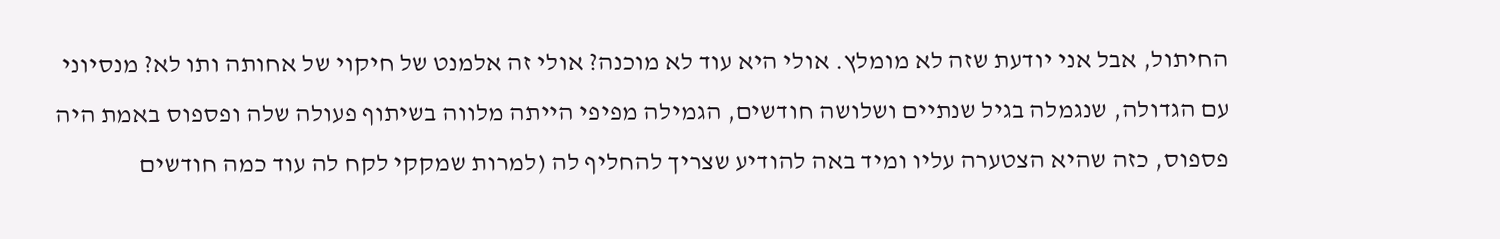החיתול, אבל אני יודעת שזה לא מומלץ. אולי היא עוד לא מוכנה? אולי זה אלמנט של חיקוי של אחותה ותו לא? מנסיוני עם הגדולה, שנגמלה בגיל שנתיים ושלושה חודשים, הגמילה מפיפי הייתה מלווה בשיתוף פעולה שלה ופספוס באמת היה פספוס, כזה שהיא הצטערה עליו ומיד באה להודיע שצריך להחליף לה (למרות שמקקי לקח לה עוד כמה חודשים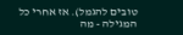טובים להגמל). אז אחרי כל המגילה - מה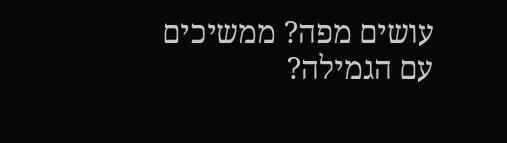עושים מפה? ממשיכים עם הגמילה?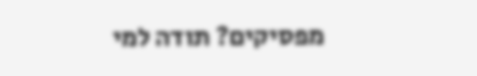מפסיקים? תודה למי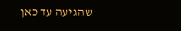שהגיעה עד כאן